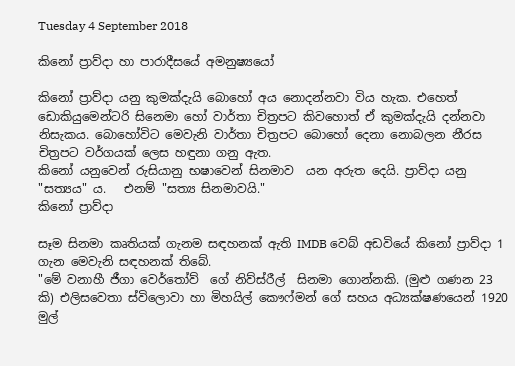Tuesday 4 September 2018

කිනෝ ප්‍රාව්දා හා පාරාදීසයේ අමනුෂ්‍යයෝ

කිනෝ ප්‍රාව්දා යනු කුමක්දැයි බොහෝ අය නොදන්නවා විය හැක. එහෙත් ඩොකියුමෙන්ටරි සිනෙමා හෝ වාර්තා චිත්‍රපට කිවහොත් ඒ කුමක්දැයි දන්නවා  නිසැකය. බොහෝවිට මෙවැනි වාර්තා චිත්‍රපට බොහෝ දෙනා නොබලන නීරස චිත්‍රපට වර්ගයක් ලෙස හඳුනා ගනු ඇත.
කිනෝ යනුවෙන් රුසියානු භෂාවෙන් සිනමාව  යන අරුත දෙයි. ප්‍රාව්දා යනු "සත්‍යය" ය.   එනම් "සත්‍ය සිනමාවයි."
කිනෝ ප්‍රාව්දා

සෑම සිනමා කෘතියක් ගැනම සඳහනක් ඇති IMDB වෙබ් අඩවියේ කිනෝ ප්‍රාව්දා 1 ගැන මෙවැනි සඳහනක් තිබේ.
"මේ වනාහී ජීගා වෙර්තෝව්  ගේ නිව්ස්රීල්  සිනමා ගොන්නකි. (මුළු ගණන 23 කි) එලිසවෙතා ස්විලොවා හා මිහයිල් කෞෆ්මන් ගේ සහය අධ්‍යක්ෂණයෙන් 1920 මුල්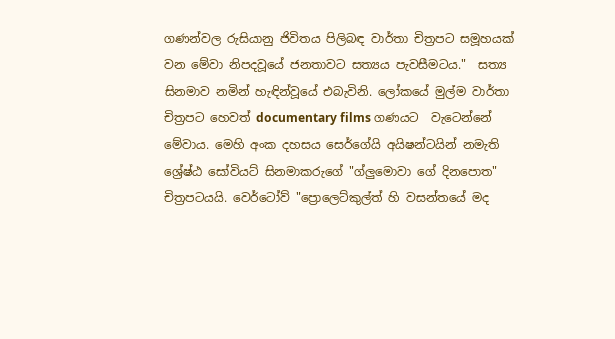ගණන්වල රුසියානු ජිවිතය පිලිබඳ වාර්තා චිත්‍රපට සමූහයක් වන මේවා නිපදවූයේ ජනතාවට සත්‍යය පැවසීමටය."  සත්‍ය සිනමාව නමින් හැඳින්වූයේ එබැවිනි. ලෝකයේ මුල්ම වාර්තා චිත්‍රපට හෙවත් documentary films ගණයට  වැටෙන්නේ මේවාය. මෙහි අංක දහසය සෙර්ගේයි අයිෂන්ටයින් නමැති ශ්‍රේෂ්ඨ සෝවියට් සිනමාකරුගේ "ග්ලුමොවා ගේ දිනපොත" චිත්‍රපටයයි. වෙර්ටෝව් "ප්‍රොලෙට්කුල්ත් හි වසන්තයේ මද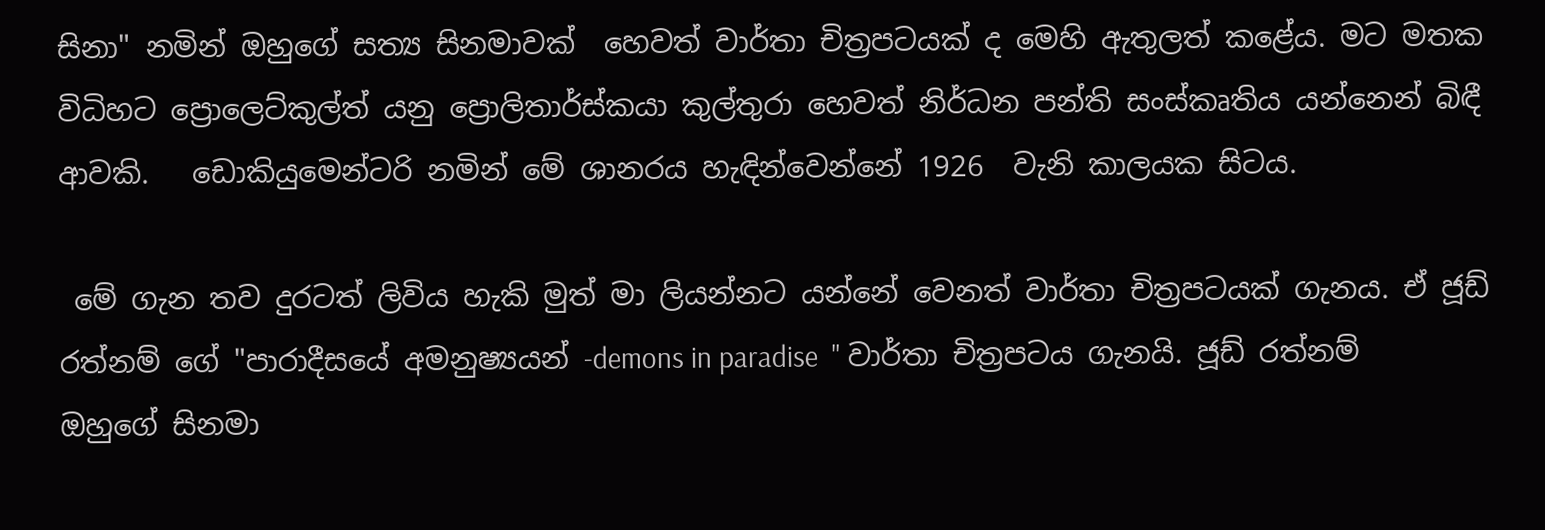සිනා" නමින් ඔහුගේ සත්‍ය සිනමාවක්  හෙවත් වාර්තා චිත්‍රපටයක් ද මෙහි ඇතුලත් කළේය. මට මතක විධිහට ප්‍රොලෙට්කුල්ත් යනු ප්‍රොලිතාර්ස්කයා කුල්තුරා හෙවත් නිර්ධන පන්ති සංස්කෘතිය යන්නෙන් බිඳී ආවකි.   ඩොකියුමෙන්ටරි නමින් මේ ශානරය හැඳින්වෙන්නේ 1926  වැනි කාලයක සිටය.

 මේ ගැන තව දුරටත් ලිවිය හැකි මුත් මා ලියන්නට යන්නේ වෙනත් වාර්තා චිත්‍රපටයක් ගැනය. ඒ ජූඩ් රත්නම් ගේ "පාරාදීසයේ අමනුෂ්‍යයන් -demons in paradise  " වාර්තා චිත්‍රපටය ගැනයි. ජූඩ් රත්නම් ඔහුගේ සිනමා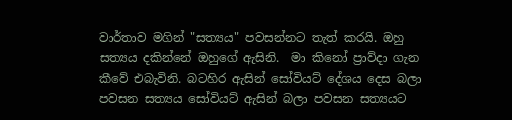වාර්තාව මගින් "සත්‍යය" පවසන්නට තැත් කරයි. ඔහු සත්‍යය දකින්නේ ඔහුගේ ඇසිනි.  මා කිනෝ ප්‍රාව්දා ගැන කීවේ එබැවිනි. බටහිර ඇසින් සෝවියට් දේශය දෙස බලා පවසන සත්‍යය සෝවියට් ඇසින් බලා පවසන සත්‍යයට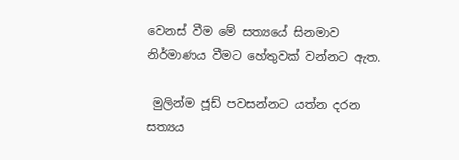වෙනස් වීම මේ සත්‍යයේ සිනමාව නිර්මාණය වීමට හේතුවක් වන්නට ඇත.

 මුලින්ම ජූඩ් පවසන්නට යත්න දරන සත්‍යය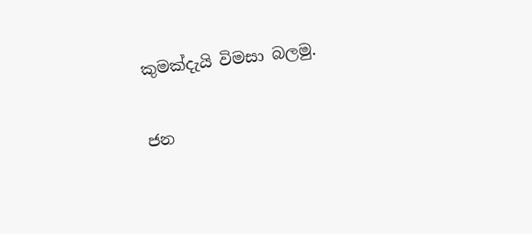කුමක්දැයි විමසා බලමු.

ජන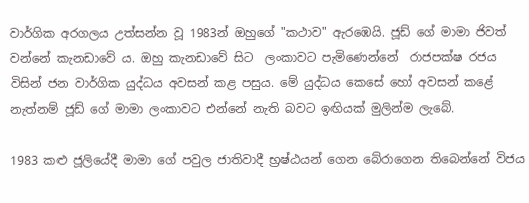වාර්ගික අරගලය උත්සන්න වූ 1983න් ඔහුගේ "කථාව" ඇරඹෙයි. ජූඩ් ගේ මාමා ජිවත් වන්නේ කැනඩාවේ ය. ඔහු කැනඩාවේ සිට  ලංකාවට පැමිණෙන්නේ  රාජපක්ෂ රජය විසින් ජන වාර්ගික යුද්ධය අවසන් කළ පසුය. මේ යුද්ධය කෙසේ හෝ අවසන් කළේ නැත්නම් ජූඩ් ගේ මාමා ලංකාවට එන්නේ නැති බවට ඉඟියක් මුලින්ම ලැබේ.

1983 කළු ජූලියේදී මාමා ගේ පවුල ජාතිවාදී භ්‍රෂ්ඨයන් ගෙන බේරාගෙන තිබෙන්නේ විජය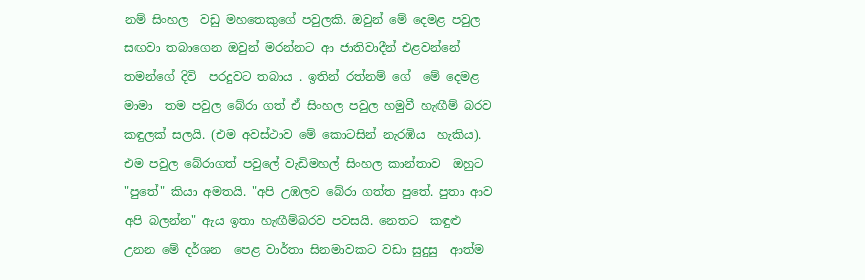නම් සිංහල  වඩු මහතෙකුගේ පවුලකි. ඔවුන් මේ දෙමළ පවුල සඟවා තබාගෙන ඔවුන් මරන්නට ආ ජාතිවාදීන් එළවන්නේ තමන්ගේ දිවි  පරදුවට තබාය . ඉතින් රත්නම් ගේ  මේ දෙමළ මාමා  තම පවුල බේරා ගත් ඒ සිංහල පවුල හමුවී හැඟීම් බරව කඳුලක් සලයි. (එම අවස්ථාව මේ කොටසින් නැරඹිය  හැකිය). එම පවුල බේරාගත් පවුලේ වැඩිමහල් සිංහල කාන්තාව  ඔහුට "පුතේ" කියා අමතයි. "අපි උඹලව බේරා ගත්ත පුතේ. පුතා ආව අපි බලන්න" ඇය ඉතා හැඟීම්බරව පවසයි. නෙතට  කඳුළු උනන මේ දර්ශන  පෙළ වාර්තා සිනමාවකට වඩා සුදුසු  ආත්ම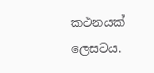කථනයක් ලෙසටය.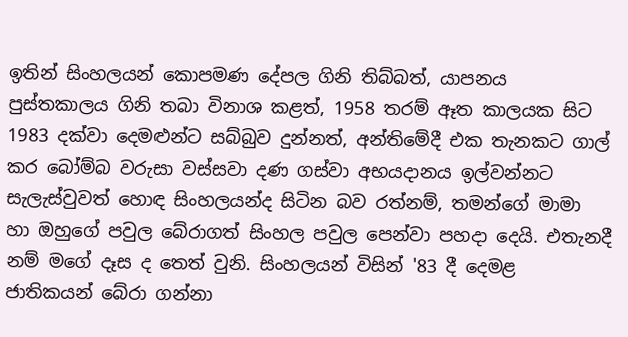ඉතින් සිංහලයන් කොපමණ දේපල ගිනි තිබ්බත්, යාපනය පුස්තකාලය ගිනි තබා විනාශ කළත්, 1958 තරම් ඈත කාලයක සිට 1983 දක්වා දෙමළුන්ට සබ්බුව දුන්නත්, අන්තිමේදී එක තැනකට ගාල් කර බෝම්බ වරුසා වස්සවා දණ ගස්වා අභයදානය ඉල්වන්නට සැලැස්වුවත් හොඳ සිංහලයන්ද සිටින බව රත්නම්, තමන්ගේ මාමා හා ඔහුගේ පවුල බේරාගත් සිංහල පවුල පෙන්වා පහදා දෙයි. එතැනදී නම් මගේ දෑස ද තෙත් වුනි. සිංහලයන් විසින් '83 දී දෙමළ  ජාතිකයන් බේරා ගන්නා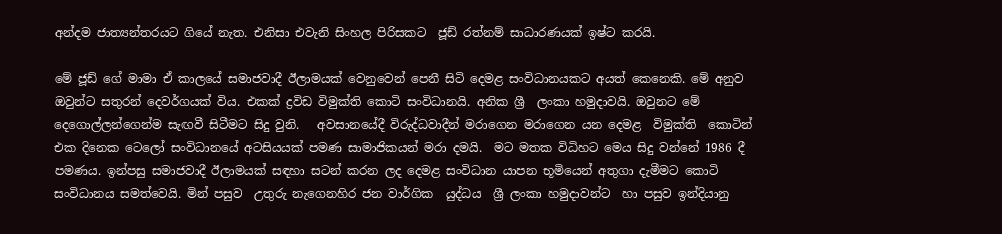අන්දම ජාත්‍යන්තරයට ගියේ නැත. එනිසා එවැනි සිංහල පිරිසකට  ජූඩ් රත්නම් සාධාරණයක් ඉෂ්ට කරයි.

මේ ජූඩ් ගේ මාමා ඒ කාලයේ සමාජවාදී ඊලාමයක් වෙනුවෙන් පෙනී සිටි දෙමළ සංවිධානයකට අයත් කෙනෙකි. මේ අනුව ඔවුන්ට සතුරන් දෙවර්ගයක් විය. එකක් ද්‍රවිඩ විමුක්ති කොටි සංවිධානයි. අනික ශ්‍රී  ලංකා හමුදාවයි. ඔවුනට මේ දෙගොල්ලන්ගෙන්ම සැඟවී සිටීමට සිදු වුනි.   අවසානයේදී විරුද්ධවාදීන් මරාගෙන මරාගෙන යන දෙමළ  විමුක්ති  කොටින් එක දිනෙක ටෙලෝ සංවිධානයේ අටසියයක් පමණ සාමාජිකයන් මරා දමයි.  මට මතක විධිහට මෙය සිදු වන්නේ 1986 දී පමණය. ඉන්පසු සමාජවාදී ඊලාමයක් සඳහා සටන් කරන ලද දෙමළ සංවිධාන යාපන භූමියෙන් අතුගා දැමීමට කොටි සංවිධානය සමත්වෙයි. මින් පසුව  උතුරු නැගෙනහිර ජන වාර්ගික  යුද්ධය  ශ්‍රී ලංකා හමුදාවන්ට  හා පසුව ඉන්දියානු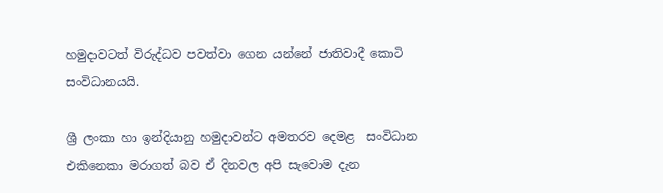හමුදාවටත් විරුද්ධව පවත්වා ගෙන යන්නේ ජාතිවාදී කොටි සංවිධානයයි.

ශ්‍රී ලංකා හා ඉන්දියානු හමුදාවන්ට අමතරව දෙමළ  සංවිධාන එකිනෙකා මරාගත් බව ඒ දිනවල අපි සැවොම දැන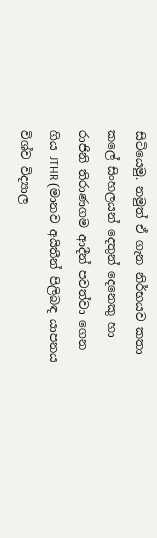සිටියෙමු. නමුත් ඒ ගැන නිර්භයව කතා කලේ සිංහලයන් දෙතුන් දෙනෙකු හා රාජිනි තිරාණගම ආදීන් පවත්වා ගෙන ගිය JTHR (මානව අයිතීන් පිලිබඳ යාපනය විශ්ව විද්‍යාල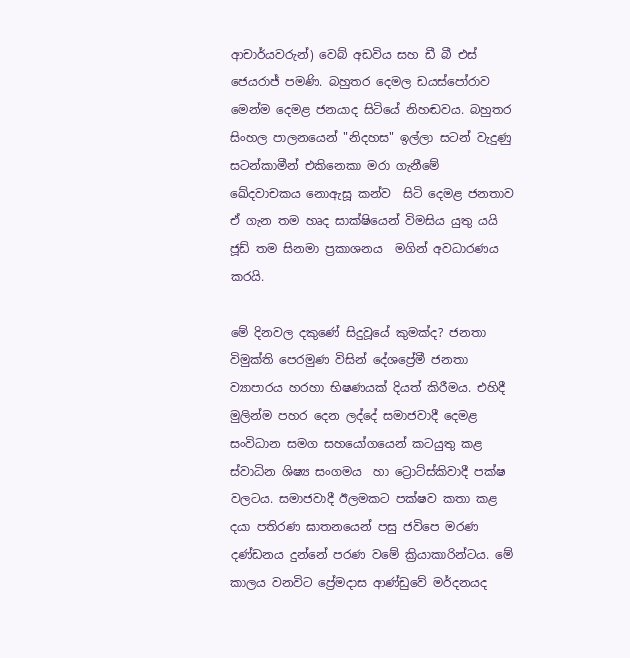ආචාර්යවරුන්) වෙබ් අඩවිය සහ ඩී බී එස් ජෙයරාජ් පමණි. බහුතර දෙමල ඩයස්පෝරාව මෙන්ම දෙමළ ජනයාද සිටියේ නිහඬවය. බහුතර සිංහල පාලනයෙන් "නිදහස" ඉල්ලා සටන් වැදුණු සටන්කාමීන් එකිනෙකා මරා ගැනීමේ ඛේදවාචකය නොඇසූ කන්ව  සිටි දෙමළ ජනතාව ඒ ගැන තම හෘද සාක්ෂියෙන් විමසිය යුතු යයි ජූඩ් තම සිනමා ප්‍රකාශනය  මගින් අවධාරණය කරයි.

මේ දිනවල දකුණේ සිදුවූයේ කුමක්ද? ජනතා විමුක්ති පෙරමුණ විසින් දේශප්‍රේමී ජනතා ව්‍යාපාරය හරහා භිෂණයක් දියත් කිරීමය. එහිදී මුලින්ම පහර දෙන ලද්දේ සමාජවාදී දෙමළ සංවිධාන සමග සහයෝගයෙන් කටයුතු කළ ස්වාධින ශිෂ්‍ය සංගමය  හා ට්‍රොට්ස්කිවාදී පක්ෂ වලටය. සමාජවාදී ඊලමකට පක්ෂව කතා කළ දයා පතිරණ ඝාතනයෙන් පසු ජවිපෙ මරණ දණ්ඩනය දුන්නේ පරණ වමේ ක්‍රියාකාරින්ටය. මේ කාලය වනවිට ප්‍රේමදාස ආණ්ඩුවේ මර්දනයද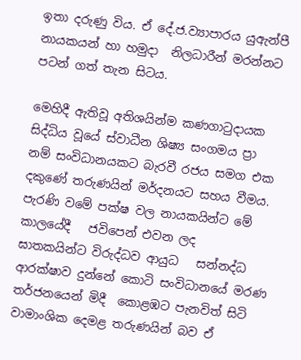ඉතා දරුණු විය. ඒ දේ.ජ.ව්‍යාපාරය යුඇන්පී නායකයන් හා හමුදා  නිලධාරීන් මරන්නට පටන් ගත් තැන සිටය.

මෙහිදී ඇතිවූ අතිශයින්ම කණගාටුදායක සිද්ධිය වූයේ ස්වාධීන ශිෂ්‍ය සංගමය ප්‍රා නම් සංවිධානයකට බැරවී රජය සමග එක දකුණේ තරුණයින් මර්දනයට සහය වීමය. පැරණි වමේ පක්ෂ වල නායකයින්ට මේ කාලයේදී   ජවිපෙන් එවන ලද  ඝාතකයින්ට විරුද්ධව ආයුධ   සන්නද්ධ ආරක්ෂාව දුන්නේ කොටි සංවිධානයේ මරණ තර්ජනයෙන් මිදී  කොළඹට පැනවිත් සිටි වාමාංශික දෙමළ තරුණයින් බව ඒ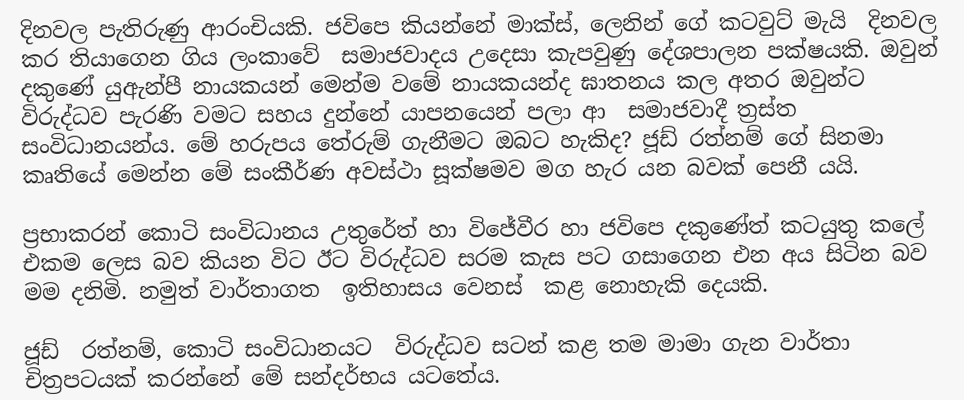දිනවල පැතිරුණු ආරංචියකි. ජවිපෙ කියන්නේ මාක්ස්, ලෙනින් ගේ කටවුට් මැයි  දිනවල කර තියාගෙන ගිය ලංකාවේ  සමාජවාදය උදෙසා කැපවුණු දේශපාලන පක්ෂයකි. ඔවුන් දකුණේ යුඇන්පී නායකයන් මෙන්ම වමේ නායකයන්ද ඝාතනය කල අතර ඔවුන්ට විරුද්ධව පැරණි වමට සහය දුන්නේ යාපනයෙන් පලා ආ  සමාජවාදී ත්‍රස්ත සංවිධානයන්ය. මේ හරුපය තේරුම් ගැනීමට ඔබට හැකිද? ජූඩ් රත්නම් ගේ සිනමා කෘතියේ මෙන්න මේ සංකීර්ණ අවස්ථා සූක්ෂමව මග හැර යන බවක් පෙනී යයි.

ප්‍රභාකරන් කොටි සංවිධානය උතුරේත් හා විජේවීර හා ජවිපෙ දකුණේත් කටයුතු කලේ එකම ලෙස බව කියන විට ඊට විරුද්ධව සරම කැස පට ගසාගෙන එන අය සිටින බව මම දනිමි. නමුත් වාර්තාගත  ඉතිහාසය වෙනස්  කළ නොහැකි දෙයකි.

ජූඩ්  රත්නම්, කොටි සංවිධානයට  විරුද්ධව සටන් කළ තම මාමා ගැන වාර්තා චිත්‍රපටයක් කරන්නේ මේ සන්දර්භය යටතේය.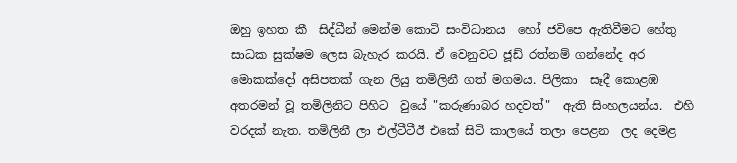ඔහු ඉහත කී  සිද්ධීන් මෙන්ම කොටි සංවිධානය  හෝ ජවිපෙ ඇතිවීමට හේතු සාධක සුක්ෂම ලෙස බැහැර කරයි. ඒ වෙනුවට ජූඩ් රත්නම් ගන්නේද අර මොකක්දෝ අසිපතක් ගැන ලියු තමිලිනී ගත් මගමය. පිලිකා  සෑදී කොළඹ අතරමන් වූ තමිලිනිට පිහිට  වුයේ "කරුණාබර හදවත්"  ඇති සිංහලයන්ය.  එහි වරදක් නැත. තමිලිනී ලා එල්ටීටීඊ එකේ සිටි කාලයේ තලා පෙළන  ලද දෙමළ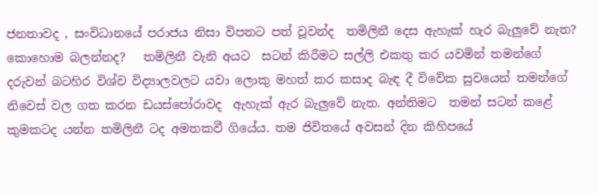ජනතාවද , සංවිධානයේ පරාජය නිසා විපතට පත් වූවන්ද  තමිලිනී දෙස ඇහැක් හැර බැලුවේ නැත? කොහොම බලන්නද?   තමිලිනී වැනි අයට  සටන් කිරීමට සල්ලි එකතු කර යවමින් තමන්ගේ දරුවන් බටහිර විශ්ව විද්‍යාලවලට යවා ලොකු මහත් කර කසාද බැඳ දී විවේක සුවයෙන් තමන්ගේ නිවෙස් වල ගත කරන ඩයස්පෝරාවද  ඇහැක් ඇර බැලුවේ නැත. අන්තිමට  තමන් සටන් කළේ කුමකටද යන්න තමිලිනී ටද අමතකවී ගියේය. තම ජිවිතයේ අවසන් දින කිහිපයේ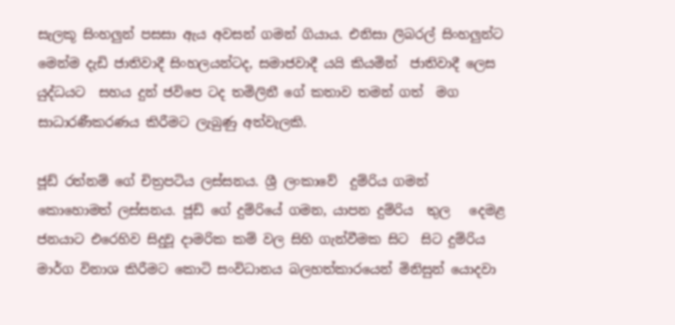සැලකූ සිංහලුන් පසසා ඇය අවසන් ගමන් ගියාය. එනිසා ලිබරල් සිංහලුන්ට මෙන්ම දැඩි ජාතිවාදී සිංහලයන්ටද, සමාජවාදී යයි කියමින්  ජාතිවාදී ලෙස යුද්ධයට  සහය දුන් ජවිපෙ ටද තමිලිනී ගේ කතාව තමන් ගත්  මග සාධාරණීකරණය කිරීමට ලැබුණු අත්වැලකි.

ජූඩ් රත්නම් ගේ චිත්‍රපටිය ලස්සනය. ශ්‍රී ලංකාවේ  දුම්රිය ගමන්  කොහොමත් ලස්සනය. ජූඩ් ගේ දුම්රියේ ගමන, යාපන දුම්රිය  තුල   දෙමළ ජනයාට එරෙහිව සිදුවූ දාමරික කම් වල සිහි ගැන්වීමක සිට  සිට දුම්රිය මාර්ග විනාශ කිරීමට කොටි සංවිධානය බලහත්කාරයෙන් මිනිසුන් යොදවා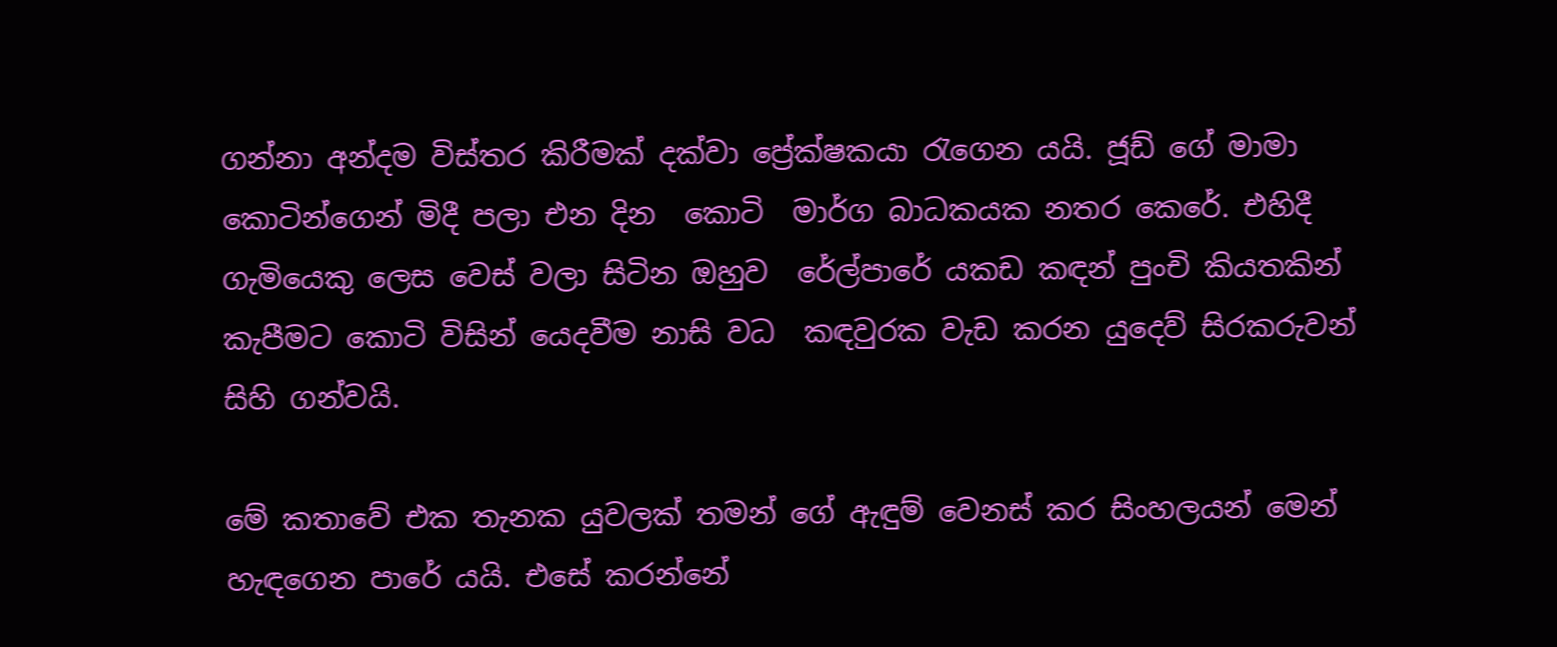ගන්නා අන්දම විස්තර කිරීමක් දක්වා ප්‍රේක්ෂකයා රැගෙන යයි. ජූඩ් ගේ මාමා කොටින්ගෙන් මිදී පලා එන දින  කොටි  මාර්ග බාධකයක නතර කෙරේ. එහිදී ගැමියෙකු ලෙස වෙස් වලා සිටින ඔහුව  රේල්පාරේ යකඩ කඳන් පුංචි කියතකින් කැපීමට කොටි විසින් යෙදවීම නාසි වධ  කඳවුරක වැඩ කරන යුදෙව් සිරකරුවන්  සිහි ගන්වයි.

මේ කතාවේ එක තැනක යුවලක් තමන් ගේ ඇඳුම් වෙනස් කර සිංහලයන් මෙන් හැඳගෙන පාරේ යයි. එසේ කරන්නේ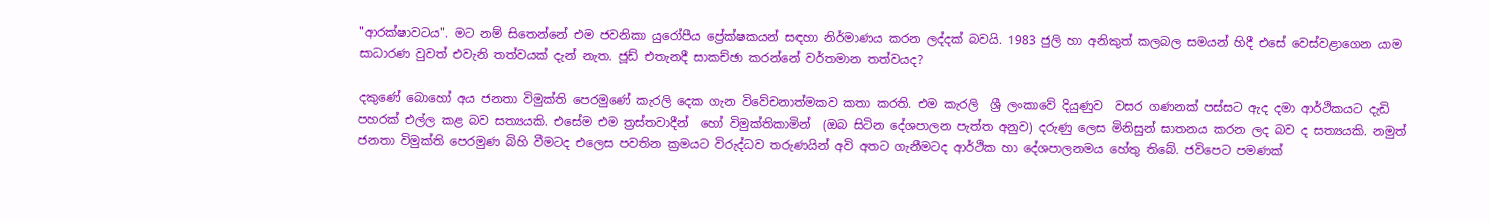"ආරක්ෂාවටය". මට නම් සිතෙන්නේ එම ජවනිකා යුරෝපීය ප්‍රේක්ෂකයන් සඳහා නිර්මාණය කරන ලද්දක් බවයි. 1983 ජුලි හා අනිකුත් කලබල සමයන් හිදී එසේ වෙස්වළාගෙන යාම සාධාරණ වුවත් එවැනි තත්වයක් දැන් නැත. ජූඩ් එතැනදී සාකච්ඡා කරන්නේ වර්තමාන තත්වයද?

දකුණේ බොහෝ අය ජනතා විමුක්ති පෙරමුණේ කැරලි දෙක ගැන විවේචනාත්මකව කතා කරති. එම කැරලි  ශ්‍රී ලංකාවේ දියුණුව  වසර ගණනක් පස්සට ඇද දමා ආර්ථිකයට දැඩි පහරක් එල්ල කළ බව සත්‍යයකි. එසේම එම ත්‍රස්තවාදීන්  හෝ විමුක්තිකාමින්  (ඔබ සිටින දේශපාලන පැත්ත අනුව) දරුණු ලෙස මිනිසුන් ඝාතනය කරන ලද බව ද සත්‍යයකි. නමුත් ජනතා විමුක්ති පෙරමුණ බිහි වීමටද එලෙස පවතින ක්‍රමයට විරුද්ධව තරුණයින් අවි අතට ගැනීමටද ආර්ථික හා දේශපාලනමය හේතු තිබේ. ජවිපෙට පමණක්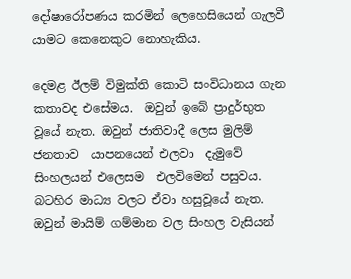දෝෂාරෝපණය කරමින් ලෙහෙසියෙන් ගැලවී යාමට කෙනෙකුට නොහැකිය.

දෙමළ ඊලම් විමුක්ති කොටි සංවිධානය ගැන කතාවද එසේමය.  ඔවුන් ඉබේ ප්‍රාදුර්භුත වූයේ නැත. ඔවුන් ජාතිවාදී ලෙස මුලිම් ජනතාව  යාපනයෙන් එලවා  දැමුවේ සිංහලයන් එලෙසම  එලවිමෙන් පසුවය. බටහිර මාධ්‍ය වලට ඒවා හසුවූයේ නැත. ඔවුන් මායිම් ගම්මාන වල සිංහල වැසියන්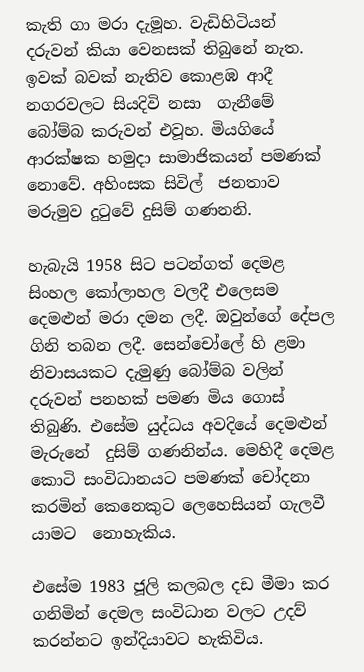කැති ගා මරා දැමූහ. වැඩිහිටියන් දරුවන් කියා වෙනසක් තිබුනේ නැත.   ඉවක් බවක් නැතිව කොළඹ ආදී නගරවලට සියදිවි නසා  ගැනීමේ බෝම්බ කරුවන් එවූහ. මියගියේ ආරක්ෂක හමුදා සාමාජිකයන් පමණක් නොවේ. අහිංසක සිවිල්  ජනතාව මරුමුව දුටුවේ දුසිම් ගණනනි.

හැබැයි 1958 සිට පටන්ගත් දෙමළ සිංහල කෝලාහල වලදී එලෙසම දෙමළුන් මරා දමන ලදී. ඔවුන්ගේ දේපල ගිනි තබන ලදී. සෙන්චෝලේ හි ළමා නිවාසයකට දැමුණු බෝම්බ වලින් දරුවන් පනහක් පමණ මිය ගොස් තිබුණි. එසේම යුද්ධය අවදියේ දෙමළුන් මැරුනේ  දුසිම් ගණනින්ය. මෙහිදී දෙමළ  කොටි සංවිධානයට පමණක් චෝදනා කරමින් කෙනෙකුට ලෙහෙසියන් ගැලවී යාමට  නොහැකිය.

එසේම 1983 ජූලි කලබල දඩ මීමා කර ගනිමින් දෙමල සංවිධාන වලට උදව් කරන්නට ඉන්දියාවට හැකිවිය.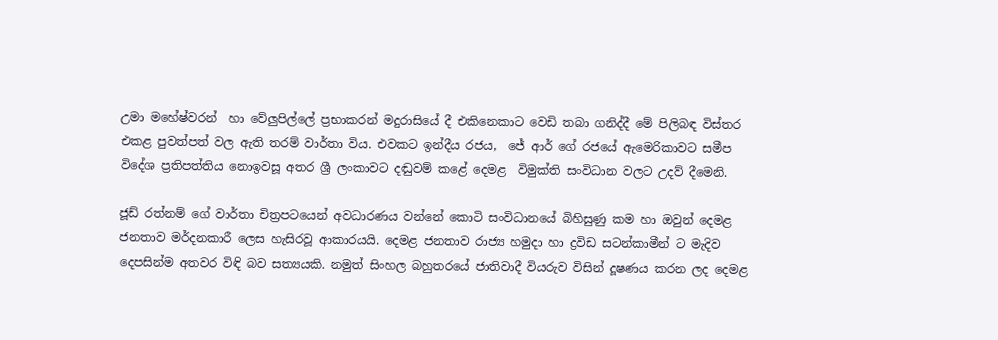උමා මහේෂ්වරන්  හා වේලුපිල්ලේ ප්‍රභාකරන් මදුරාසියේ දී එකිනෙකාට වෙඩි තබා ගනිද්දී මේ පිලිබඳ විස්තර එකළ පුවත්පත් වල ඇති තරම් වාර්තා විය. එවකට ඉන්දීය රජය,  ජේ ආර් ගේ රජයේ ඇමෙරිකාවට සමීප විදේශ ප්‍රතිපත්තිය නොඉවසූ අතර ශ්‍රී ලංකාවට දඬුවම් කළේ දෙමළ  විමුක්ති සංවිධාන වලට උදව් දීමෙනි.

ජූඩ් රත්නම් ගේ වාර්තා චිත්‍රපටයෙන් අවධාරණය වන්නේ කොටි සංවිධානයේ බිහිසුණු කම හා ඔවුන් දෙමළ ජනතාව මර්දනකාරී ලෙස හැසිරවූ ආකාරයයි. දෙමළ ජනතාව රාජ්‍ය හමුදා හා ද්‍රවිඩ සටන්කාමීන් ට මැදිව දෙපසින්ම අතවර විඳි බව සත්‍යයකි. නමුත් සිංහල බහුතරයේ ජාතිවාදී වියරුව විසින් දූෂණය කරන ලද දෙමළ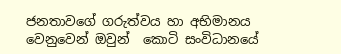ජනතාවගේ ගරුත්වය හා අභිමානය වෙනුවෙන් ඔවුන්  කොටි සංවිධානයේ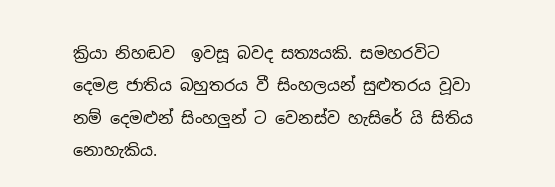ක්‍රියා නිහඬව  ඉවසූ බවද සත්‍යයකි. සමහරවිට දෙමළ ජාතිය බහුතරය වී සිංහලයන් සුළුතරය වූවා නම් දෙමළුන් සිංහලුන් ට වෙනස්ව හැසිරේ යි සිතිය නොහැකිය.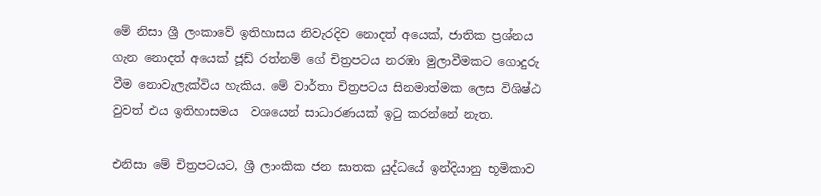මේ නිසා ශ්‍රී ලංකාවේ ඉතිහාසය නිවැරදිව නොදත් අයෙක්, ජාතික ප්‍රශ්නය ගැන නොදත් අයෙක් ජූඩ් රත්නම් ගේ චිත්‍රපටය නරඹා මුලාවීමකට ගොදුරු වීම නොවැලැක්විය හැකිය. මේ වාර්තා චිත්‍රපටය සිනමාත්මක ලෙස විශිෂ්ඨ වුවත් එය ඉතිහාසමය  වශයෙන් සාධාරණයක් ඉටු කරන්නේ නැත.

එනිසා මේ චිත්‍රපටයට, ශ්‍රී ලාංකික ජන ඝාතක යුද්ධයේ ඉන්දියානු භූමිකාව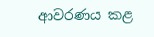ආවරණය කළ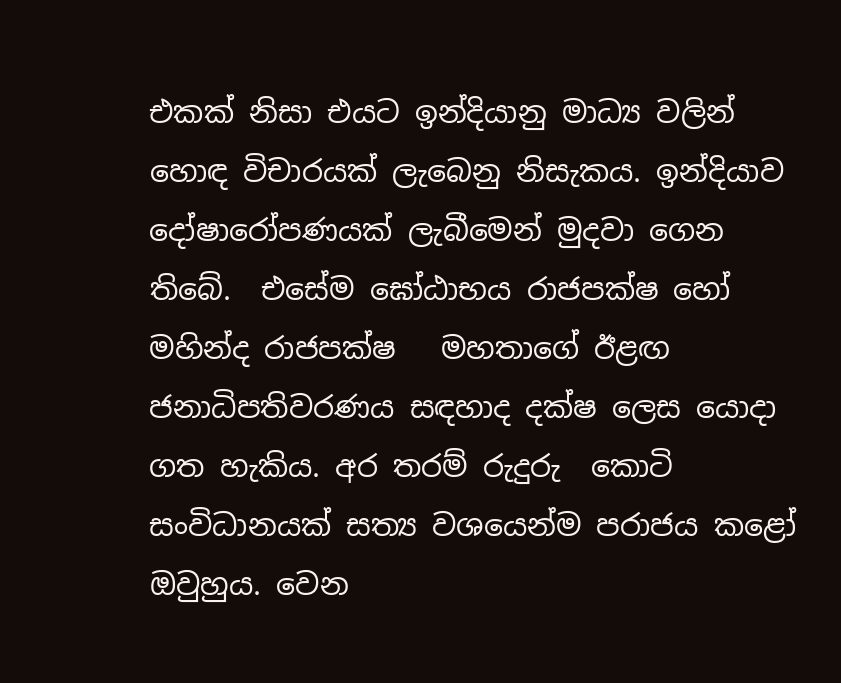එකක් නිසා එයට ඉන්දියානු මාධ්‍ය වලින් හොඳ විචාරයක් ලැබෙනු නිසැකය. ඉන්දියාව දෝෂාරෝපණයක් ලැබීමෙන් මුදවා ගෙන තිබේ.  එසේම ඝෝඨාභය රාජපක්ෂ හෝ මහින්ද රාජපක්ෂ   මහතාගේ ඊළඟ ජනාධිපතිවරණය සඳහාද දක්ෂ ලෙස යොදා ගත හැකිය. අර තරම් රුදුරු  කොටි සංවිධානයක් සත්‍ය වශයෙන්ම පරාජය කළෝ ඔවුහුය. වෙන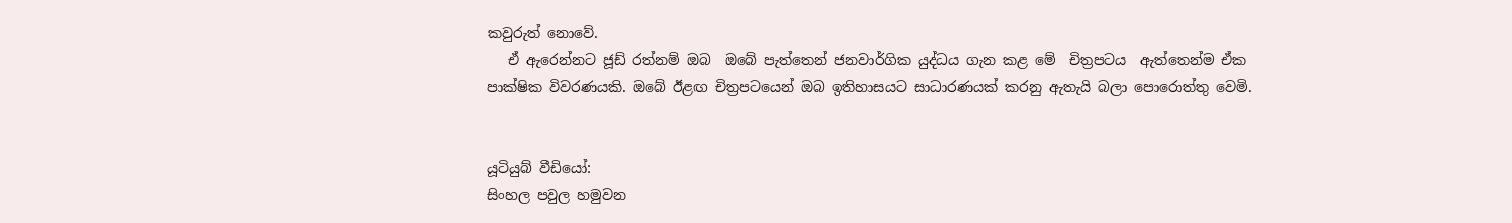කවුරුත් නොවේ.
   ඒ ඇරෙන්නට ජූඩ් රත්නම් ඔබ  ඔබේ පැත්තෙන් ජනවාර්ගික යුද්ධය ගැන කළ මේ  චිත්‍රපටය  ඇත්තෙන්ම ඒක පාක්ෂික විවරණයකි. ඔබේ ඊළඟ චිත්‍රපටයෙන් ඔබ ඉතිහාසයට සාධාරණයක් කරනු ඇතැයි බලා පොරොත්තු වෙමි.


යූටියුබ් වීඩියෝ:
සිංහල පවුල හමුවන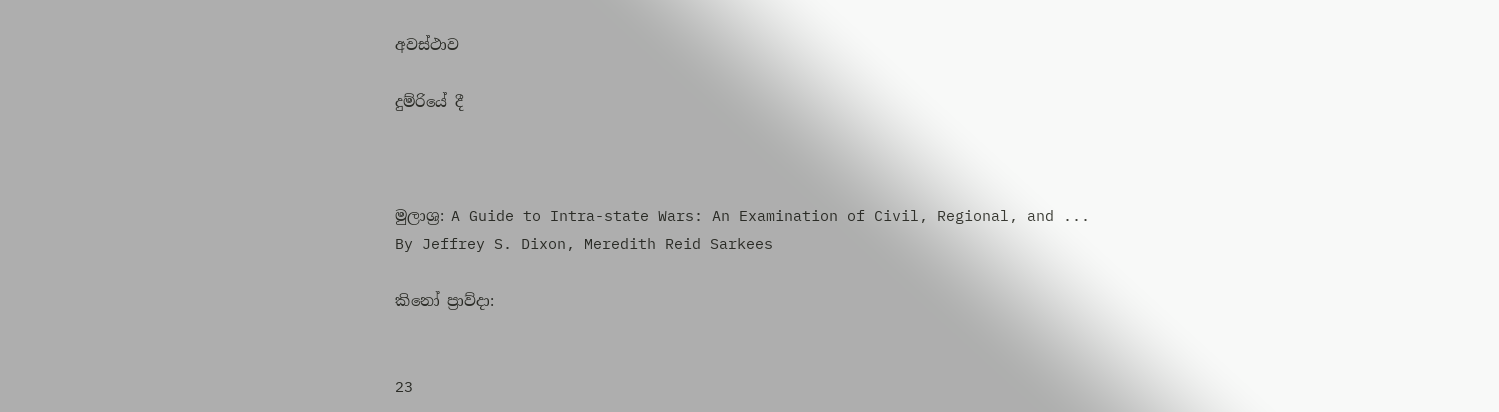අවස්ථාව

දුම්රියේ දී



මුලාශ්‍ර: A Guide to Intra-state Wars: An Examination of Civil, Regional, and ...
By Jeffrey S. Dixon, Meredith Reid Sarkees

කිනෝ ප්‍රාව්දා:


23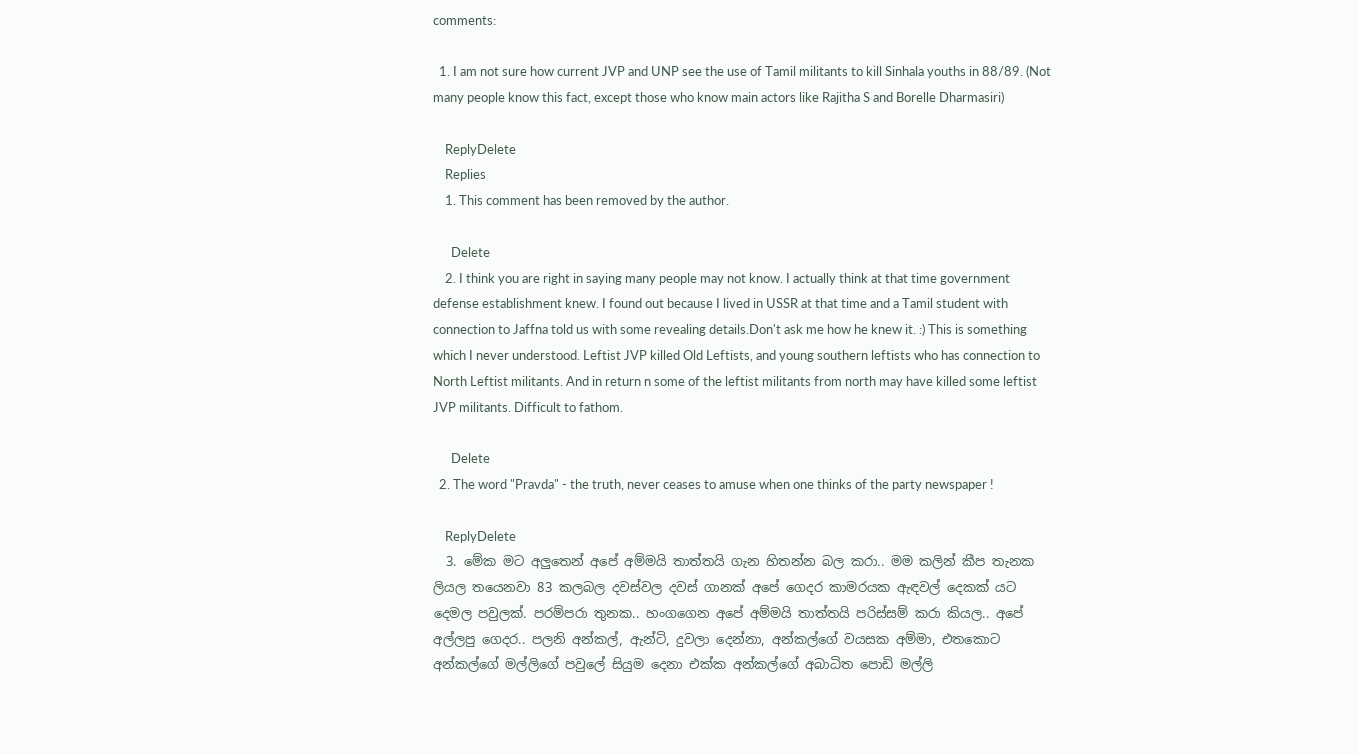comments:

  1. I am not sure how current JVP and UNP see the use of Tamil militants to kill Sinhala youths in 88/89. (Not many people know this fact, except those who know main actors like Rajitha S and Borelle Dharmasiri)

    ReplyDelete
    Replies
    1. This comment has been removed by the author.

      Delete
    2. I think you are right in saying many people may not know. I actually think at that time government defense establishment knew. I found out because I lived in USSR at that time and a Tamil student with connection to Jaffna told us with some revealing details.Don't ask me how he knew it. :) This is something which I never understood. Leftist JVP killed Old Leftists, and young southern leftists who has connection to North Leftist militants. And in return n some of the leftist militants from north may have killed some leftist JVP militants. Difficult to fathom.

      Delete
  2. The word "Pravda" - the truth, never ceases to amuse when one thinks of the party newspaper !

    ReplyDelete
  3. මේක මට අලුතෙන් අපේ අම්මයි තාත්තයි ගැන හිතන්න බල කරා.. මම කලින් කීප තැනක ලියල තයෙනවා 83 කලබල දවස්වල දවස් ගානක් අපේ ගෙදර කාමරයක ඇඳවල් දෙකක් යට දෙමල පවුලක්. පරම්පරා තුනක.. හංගගෙන අපේ අම්මයි තාත්තයි පරිස්සම් කරා කියල.. අපේ අල්ලපු ගෙදර.. පලනි අන්කල්, ඇන්ටි, දුවලා දෙන්නා, අන්කල්ගේ වයසක අම්මා, එතකොට අන්කල්ගේ මල්ලිගේ පවුලේ සියුම දෙනා එක්ක අන්කල්ගේ අබාධිත පොඩි මල්ලි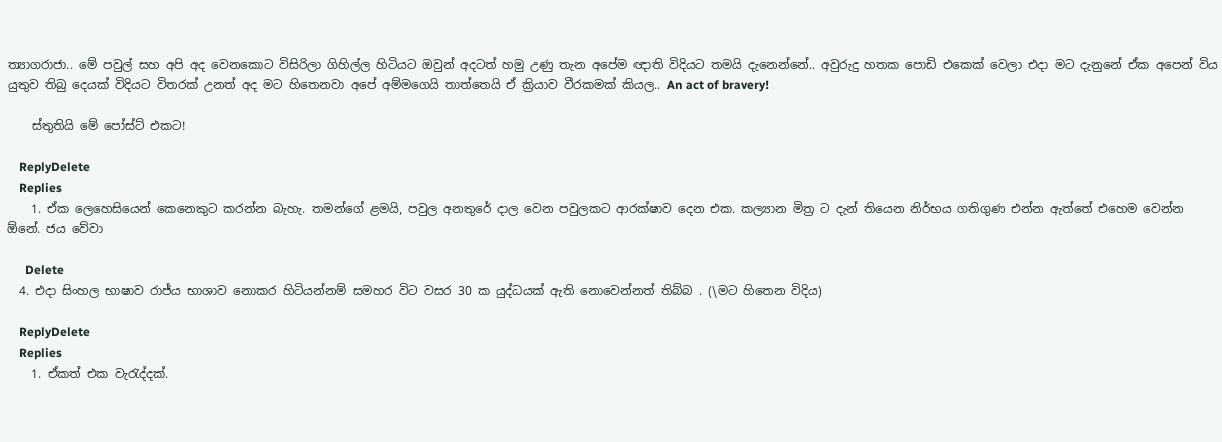ත්‍යාගරාජා.. මේ පවුල් සහ අපි අද වෙනකොට විසිරිලා ගිහිල්ල හිටියට ඔවුන් අදටත් හමු උණු තැන අපේම ඥාති විදියට තමයි දැනෙන්නේ.. අවුරුදු හතක පොඩි එකෙක් වෙලා එදා මට දැනුනේ ඒක අපෙන් විය යුතුව තිබු දෙයක් විදියට විතරක් උනත් අද මට හිතෙනවා අපේ අම්මගෙයි තාත්තෙයි ඒ ක්‍රියාව වීරකමක් කියල.. An act of bravery!

    ස්තුතියි මේ පෝස්ට් එකට!

    ReplyDelete
    Replies
    1. ඒක ලෙහෙසියෙන් කෙනෙකුට කරන්න බැහැ. තමන්ගේ ළමයි, පවුල අනතුරේ දාල වෙන පවුලකට ආරක්ෂාව දෙන එක. කල්‍යාන මිත්‍ර ට දැන් තියෙන නිර්භය ගතිගුණ එන්න ඇත්තේ එහෙම වෙන්න ඕනේ. ජය වේවා

      Delete
  4. එදා සිංහල භාෂාව රාජ්ය භාශාව නොකර හිටියන්නම් සමහර විට වසර 30 ක යුද්ධයක් ඇති නොවෙන්නත් තිබ්බ . (\මට හිතෙන විදිය)

    ReplyDelete
    Replies
    1. ඒකත් එක වැරැද්දක්.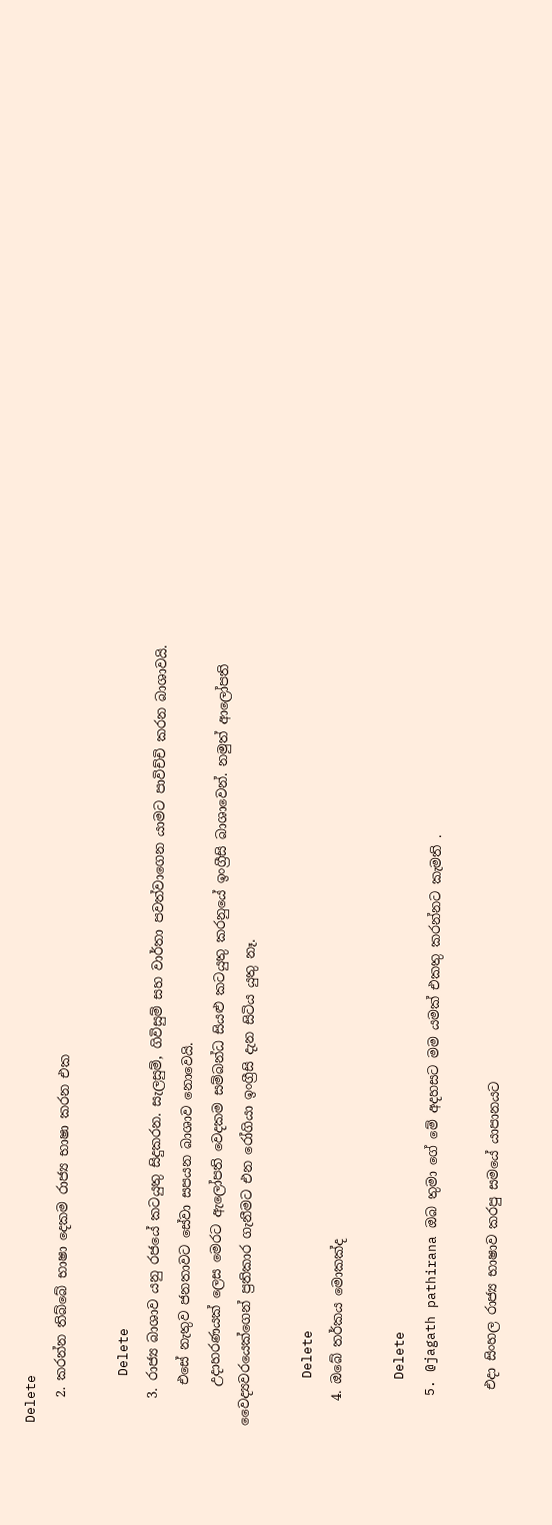Delete
    2. කරන්න තිබ්බේ භාෂා දෙකම රාජ්‍ය භාෂා කරන එක

      Delete
    3. රාජ්‍ය බාශාව යනු රජයේ කටයුතු සිදුකරන. සැලසුම්, ගිවිසුම් සහ වාර්තා පවත්වාගෙන යාමට පාවිච්චි කරන බාශාවයි.
      එසේ නැතුව ජනතාවට සේවා සපයන බාශාව නොවෙයි.
      උදාහරණයක් ලෙස මෙරට ඇලෝපති වෙදකම සම්බන්ධ සියළු කටයුතු කරනුයේ ඉංග්‍රීසි බාශාවෙන්. නමුත් ආලෝපති වෛද්‍යවරයෙක්ගෙන් ප්‍රතිකාර ගැනීමට එන රෝගියා ඉංග්‍රීසි දැන සිටිය යුතු නෑ.

      Delete
    4. ඔබේ තර්කය මොකක්ද

      Delete
    5. @jagath pathirana ඔබ තුමා ගේ මේ අදහසට මම යමක් එකතු කරන්නට කැමති .

      එදා සිංහල රාජ්‍ය භාෂාව කරපු සමයේ යාපානයට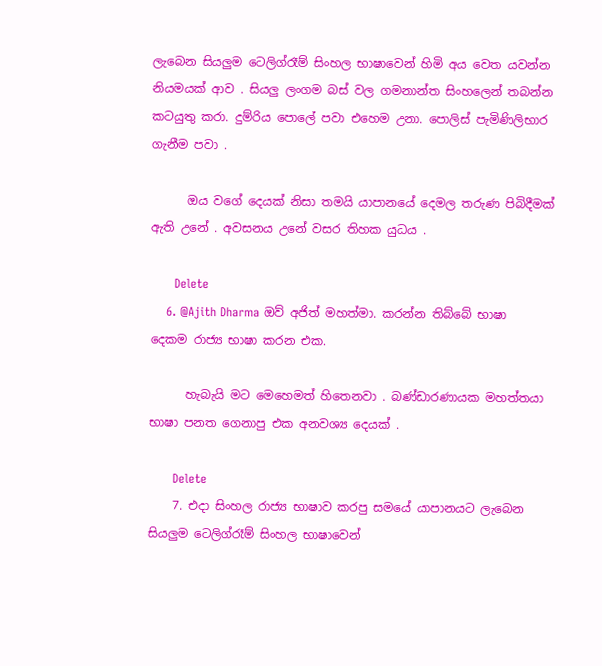ලැබෙන සියලුම ටෙලිග්රෑම් සිංහල භාෂාවෙන් හිමි අය වෙත යවන්න නියමයක් ආව . සියලු ලංගම බස් වල ගමනාන්ත සිංහලෙන් තබන්න කටයුතු කරා. දුම්රිය පොලේ පවා එහෙම උනා. පොලිස් පැමිණිලිභාර ගැනීම පවා .

      ඔය වගේ දෙයක් නිසා තමයි යාපානයේ දෙමල තරුණ පිබිදීමක් ඇති උනේ . අවසනය උනේ වසර තිහක යුධය .

      Delete
    6. @Ajith Dharma ඔව් අජිත් මහත්මා. කරන්න තිබ්බේ භාෂා දෙකම රාජ්‍ය භාෂා කරන එක.

      හැබැයි මට මෙහෙමත් හිතෙනවා . බණ්ඩාරණායක මහත්තයා භාෂා පනත ගෙනාපු එක අනවශ්‍ය දෙයක් .

      Delete
    7. එදා සිංහල රාජ්‍ය භාෂාව කරපු සමයේ යාපානයට ලැබෙන සියලුම ටෙලිග්රෑම් සිංහල භාෂාවෙන්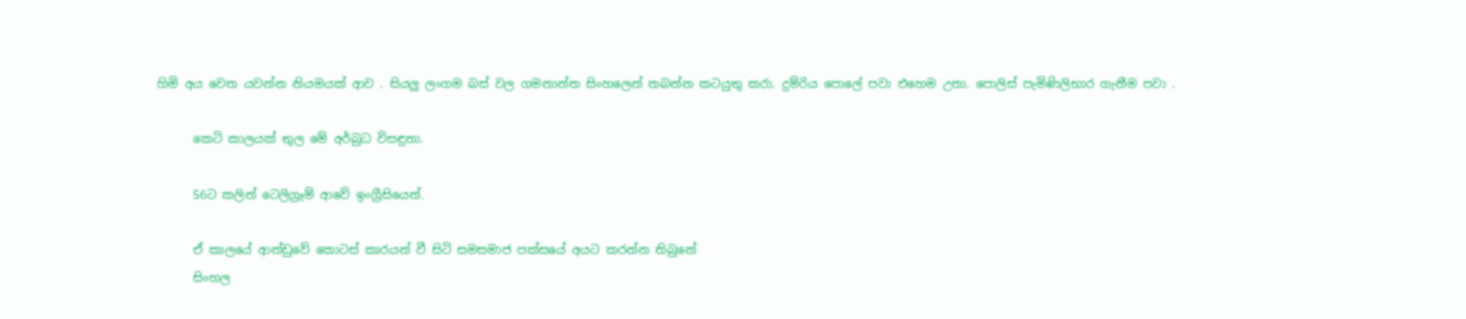හිමි අය වෙත යවන්න නියමයක් ආව . සියලු ලංගම බස් වල ගමනාන්ත සිංහලෙන් තබන්න කටයුතු කරා. දුම්රිය පොලේ පවා එහෙම උනා. පොලිස් පැමිණිලිභාර ගැනීම පවා .

      කෙටි කාලයක් තුල මේ අර්බුධ විසඳුනා.

      56ට කලින් ටෙලිග්‍රෑම් ආවේ ඉංග්‍රීසියෙන්.

      ඒ කාලයේ ආන්ඩුවේ කොටස් කාරයන් වී සිටි සමසමාජ පක්සයේ අයට කරන්න තිබුනේ
      සිංහල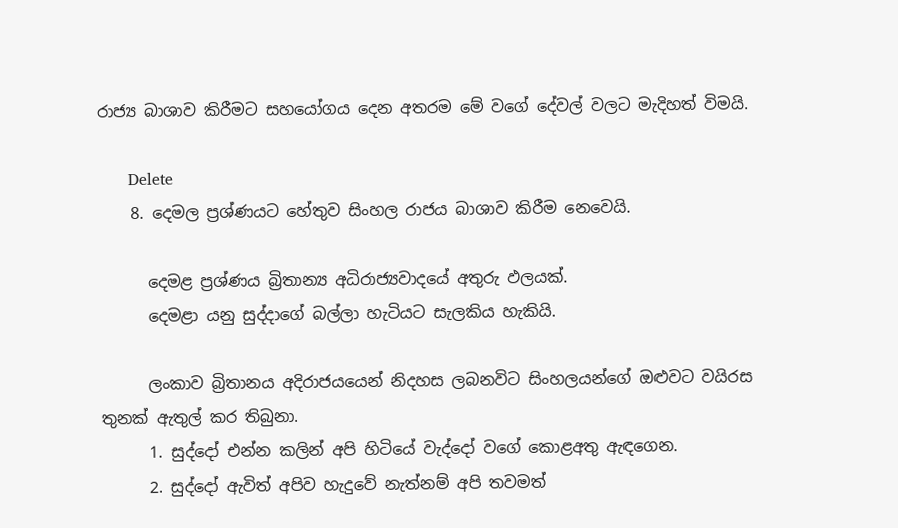රාජ්‍ය බාශාව කිරීමට සහයෝගය දෙන අතරම මේ වගේ දේවල් වලට මැදිහත් විමයි.

      Delete
    8. දෙමල ප්‍රශ්ණයට හේතුව සිංහල රාජය බාශාව කිරීම නෙවෙයි.

      දෙමළ ප්‍රශ්ණය බ්‍රිතාන්‍ය අධිරාජ්‍යවාදයේ අතුරු ඵලයක්.
      දෙමළා යනු සුද්දාගේ බල්ලා හැටියට සැලකිය හැකියි.

      ලංකාව බ්‍රිතානය අදිරාජයයෙන් නිදහස ලබනවිට සිංහලයන්ගේ ඔළුවට වයිරස තුනක් ඇතුල් කර තිබුනා.
      1. සුද්දෝ එන්න කලින් අපි හිටියේ වැද්දෝ වගේ කොළඅතු ඇඳගෙන.
      2. සුද්දෝ ඇවිත් අපිව හැදුවේ නැත්නම් අපි තවමත්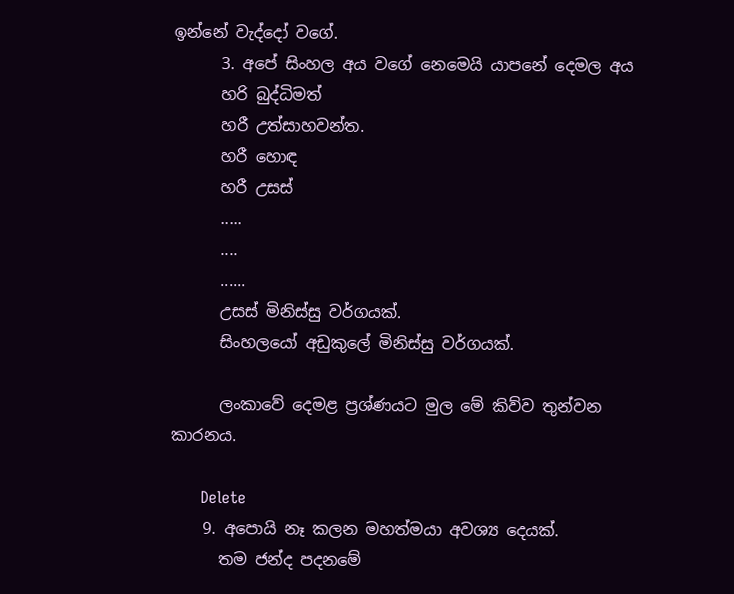ඉන්නේ වැද්දෝ වගේ.
      3. අපේ සිංහල අය වගේ නෙමෙයි යාපනේ දෙමල අය
      හරි බුද්ධිමත්
      හරී උත්සාහවන්ත.
      හරී හොඳ
      හරී උසස්
      .....
      ....
      ......
      උසස් මිනිස්සු වර්ගයක්.
      සිංහලයෝ අඩුකුලේ මිනිස්සු වර්ගයක්.

      ලංකාවේ දෙමළ ප්‍රශ්ණයට මුල මේ කිව්ව තුන්වන කාරනය.

      Delete
    9. අපොයි නෑ කලන මහත්මයා අවශ්‍ය දෙයක්.
      තම ජන්ද පදනමේ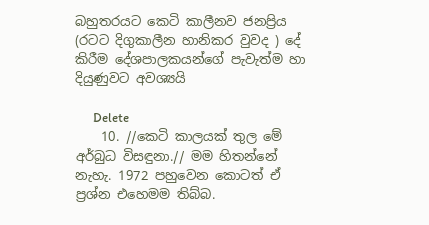බහුතරයට කෙටි කාලීනව ජනප්‍රිය (රටට දිගුකාලීන හානිකර වුවද ) දේ කිරීම දේශපාලකයන්ගේ පැවැත්ම හා දියුණුවට අවශ්‍යයි

      Delete
    10. //කෙටි කාලයක් තුල මේ අර්බුධ විසඳුනා.// මම හිතන්නේ නැහැ. 1972 පහුවෙන කොටත් ඒ ප්‍රශ්න එහෙමම තිබ්බ.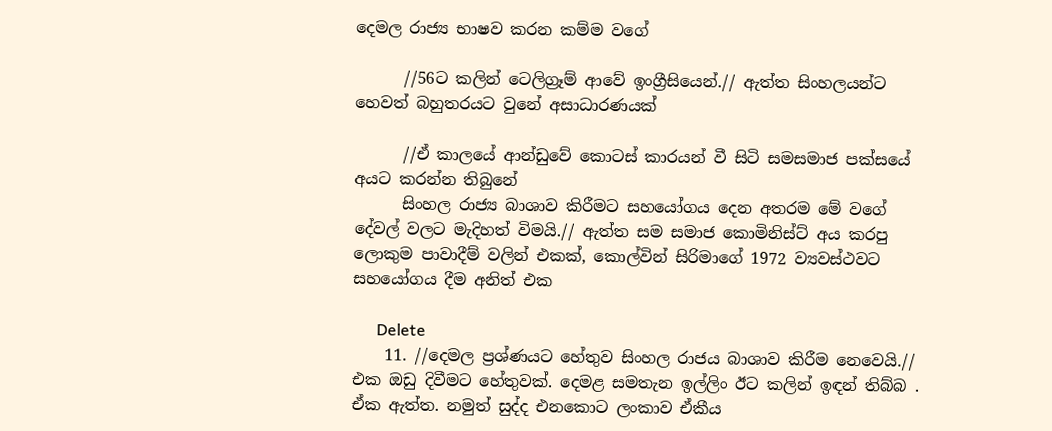දෙමල රාජ්‍ය භාෂව කරන කම්ම වගේ

      //56ට කලින් ටෙලිග්‍රෑම් ආවේ ඉංග්‍රීසියෙන්.// ඇත්ත සිංහලයන්ට හෙවත් බහුතරයට වුනේ අසාධාරණයක්

      //ඒ කාලයේ ආන්ඩුවේ කොටස් කාරයන් වී සිටි සමසමාජ පක්සයේ අයට කරන්න තිබුනේ
      සිංහල රාජ්‍ය බාශාව කිරීමට සහයෝගය දෙන අතරම මේ වගේ දේවල් වලට මැදිහත් විමයි.// ඇත්ත සම සමාජ කොමිනිස්ට් අය කරපු ලොකුම පාවාදීම් වලින් එකක්, කොල්වින් සිරිමාගේ 1972 ව්‍යවස්ථවට සහයෝගය දීම අනිත් එක

      Delete
    11. //දෙමල ප්‍රශ්ණයට හේතුව සිංහල රාජය බාශාව කිරීම නෙවෙයි.// එක ඔඩු දිවීමට හේතුවක්. දෙමළ සමතැන ඉල්ලිං ඊට කලින් ඉඳන් තිබ්බ . ඒක ඇත්ත. නමුත් සුද්ද එනකොට ලංකාව ඒකීය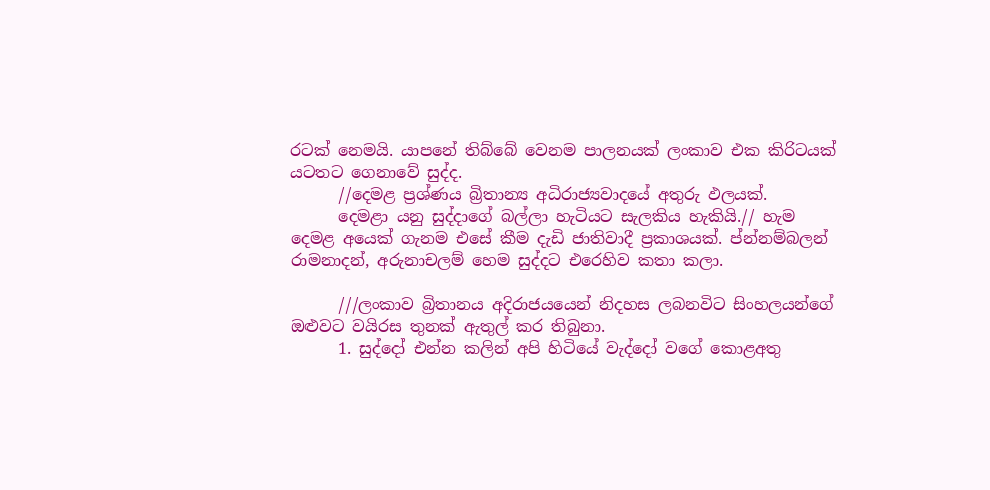රටක් නෙමයි. යාපනේ තිබ්බේ වෙනම පාලනයක් ලංකාව එක කිරිටයක් යටතට ගෙනාවේ සුද්ද.
      //දෙමළ ප්‍රශ්ණය බ්‍රිතාන්‍ය අධිරාජ්‍යවාදයේ අතුරු ඵලයක්.
      දෙමළා යනු සුද්දාගේ බල්ලා හැටියට සැලකිය හැකියි.// හැම දෙමළ අයෙක් ගැනම එසේ කීම දැඩි ජාතිවාදී ප්‍රකාශයක්. ප්න්නම්බලන් රාමනාදන්, අරුනාචලම් හෙම සුද්දට එරෙහිව කතා කලා.

      ///ලංකාව බ්‍රිතානය අදිරාජයයෙන් නිදහස ලබනවිට සිංහලයන්ගේ ඔළුවට වයිරස තුනක් ඇතුල් කර තිබුනා.
      1. සුද්දෝ එන්න කලින් අපි හිටියේ වැද්දෝ වගේ කොළඅතු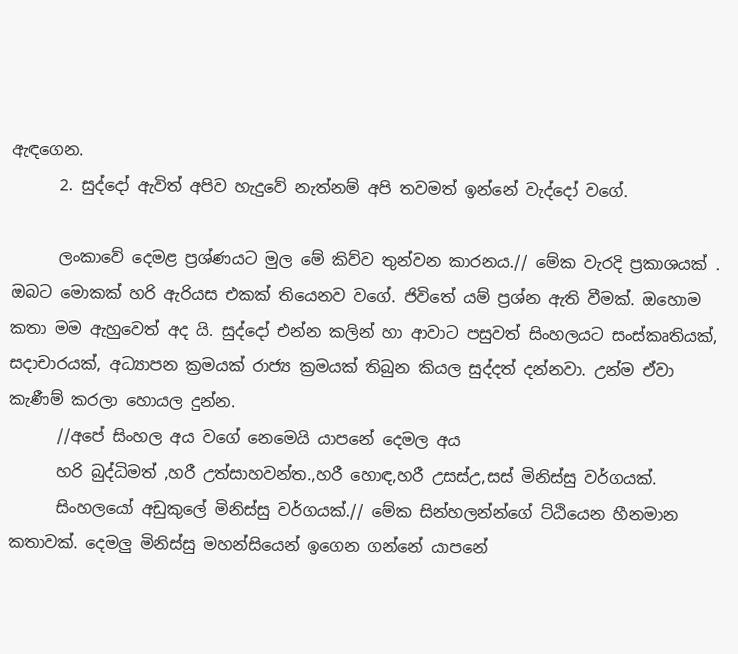ඇඳගෙන.
      2. සුද්දෝ ඇවිත් අපිව හැදුවේ නැත්නම් අපි තවමත් ඉන්නේ වැද්දෝ වගේ.

      ලංකාවේ දෙමළ ප්‍රශ්ණයට මුල මේ කිව්ව තුන්වන කාරනය.// මේක වැරදි ප්‍රකාශයක් . ඔබට මොකක් හරි ඇරියස එකක් තියෙනව වගේ. ජිවිතේ යම් ප්‍රශ්න ඇති වීමක්. ඔහොම කතා මම ඇහුවෙත් අද යි. සුද්දෝ එන්න කලින් හා ආවාට පසුවත් සිංහලයට සංස්කෘතියක්, සදාචාරයක්, අධ්‍යාපන ක්‍රමයක් රාජ්‍ය ක්‍රමයක් තිබුන කියල සුද්දත් දන්නවා. උන්ම ඒවා කැණීම් කරලා හොයල දුන්න.
      //අපේ සිංහල අය වගේ නෙමෙයි යාපනේ දෙමල අය
      හරි බුද්ධිමත් ,හරී උත්සාහවන්ත.,හරී හොඳ,හරී උසස්උ,සස් මිනිස්සු වර්ගයක්.
      සිංහලයෝ අඩුකුලේ මිනිස්සු වර්ගයක්.// මේක සින්හලන්න්ගේ ට්ඨියෙන හීනමාන කතාවක්. දෙමලු මිනිස්සු මහන්සියෙන් ඉගෙන ගන්නේ යාපනේ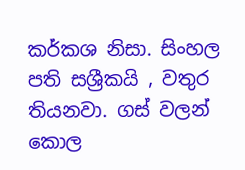කර්කශ නිසා. සිංහල පති සශ්‍රීකයි , වතුර තියනවා. ගස් වලන් කොල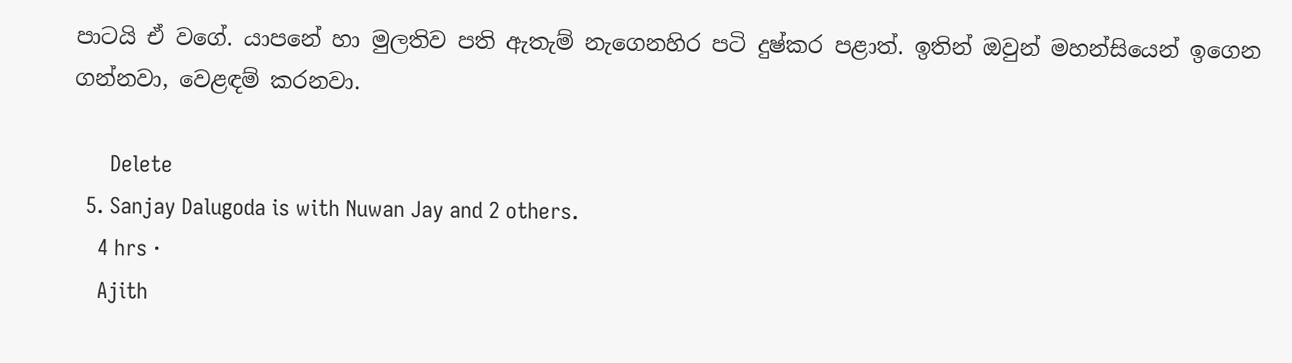පාටයි ඒ වගේ. යාපනේ හා මුලතිව පති ඇතැම් නැගෙනහිර පටි දුෂ්කර පළාත්. ඉතින් ඔවුන් මහන්සියෙන් ඉගෙන ගන්නවා, වෙළඳම් කරනවා.

      Delete
  5. Sanjay Dalugoda is with Nuwan Jay and 2 others.
    4 hrs ·
    Ajith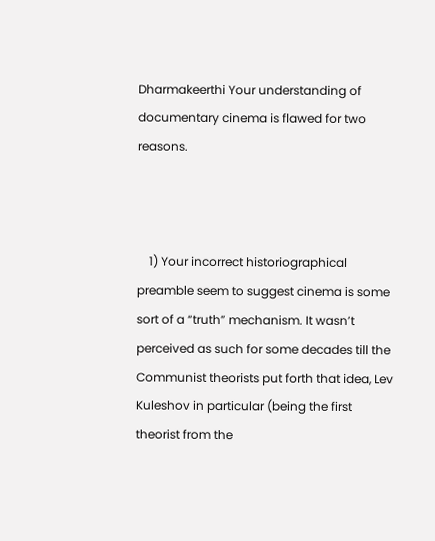Dharmakeerthi Your understanding of documentary cinema is flawed for two reasons.



    1) Your incorrect historiographical preamble seem to suggest cinema is some sort of a “truth” mechanism. It wasn’t perceived as such for some decades till the Communist theorists put forth that idea, Lev Kuleshov in particular (being the first theorist from the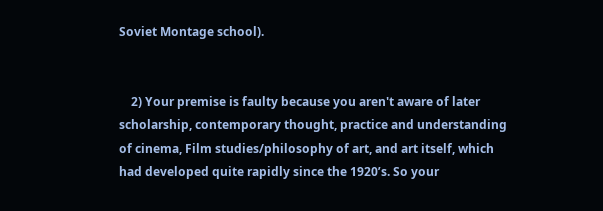Soviet Montage school).


    2) Your premise is faulty because you aren't aware of later scholarship, contemporary thought, practice and understanding of cinema, Film studies/philosophy of art, and art itself, which had developed quite rapidly since the 1920’s. So your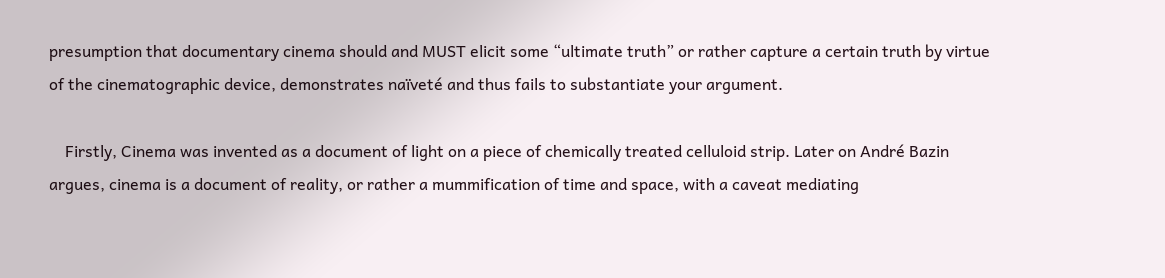presumption that documentary cinema should and MUST elicit some “ultimate truth” or rather capture a certain truth by virtue of the cinematographic device, demonstrates naïveté and thus fails to substantiate your argument.

    Firstly, Cinema was invented as a document of light on a piece of chemically treated celluloid strip. Later on André Bazin argues, cinema is a document of reality, or rather a mummification of time and space, with a caveat mediating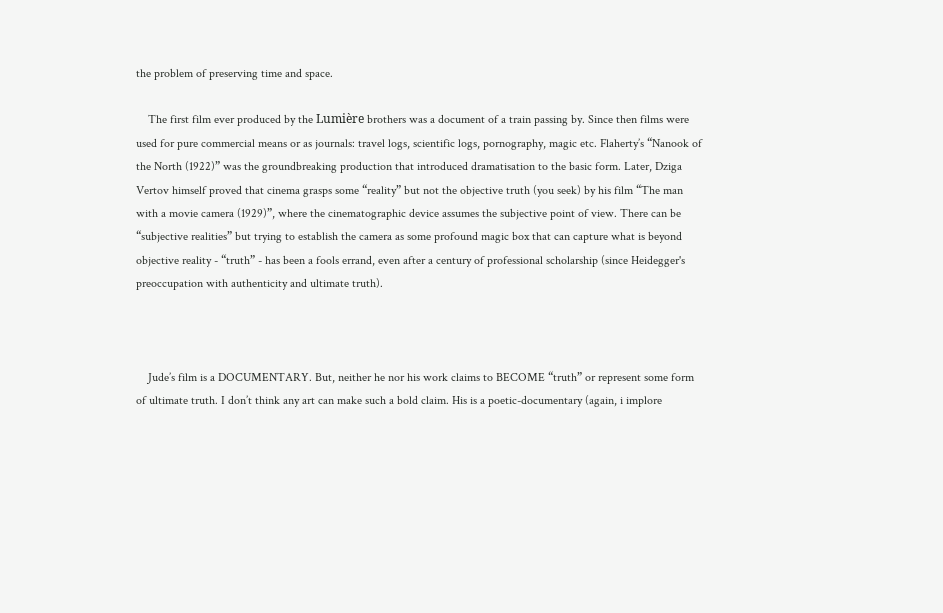the problem of preserving time and space.

    The first film ever produced by the Lumière brothers was a document of a train passing by. Since then films were used for pure commercial means or as journals: travel logs, scientific logs, pornography, magic etc. Flaherty’s “Nanook of the North (1922)” was the groundbreaking production that introduced dramatisation to the basic form. Later, Dziga Vertov himself proved that cinema grasps some “reality” but not the objective truth (you seek) by his film “The man with a movie camera (1929)”, where the cinematographic device assumes the subjective point of view. There can be “subjective realities” but trying to establish the camera as some profound magic box that can capture what is beyond objective reality - “truth” - has been a fools errand, even after a century of professional scholarship (since Heidegger's preoccupation with authenticity and ultimate truth).



    Jude’s film is a DOCUMENTARY. But, neither he nor his work claims to BECOME “truth” or represent some form of ultimate truth. I don’t think any art can make such a bold claim. His is a poetic-documentary (again, i implore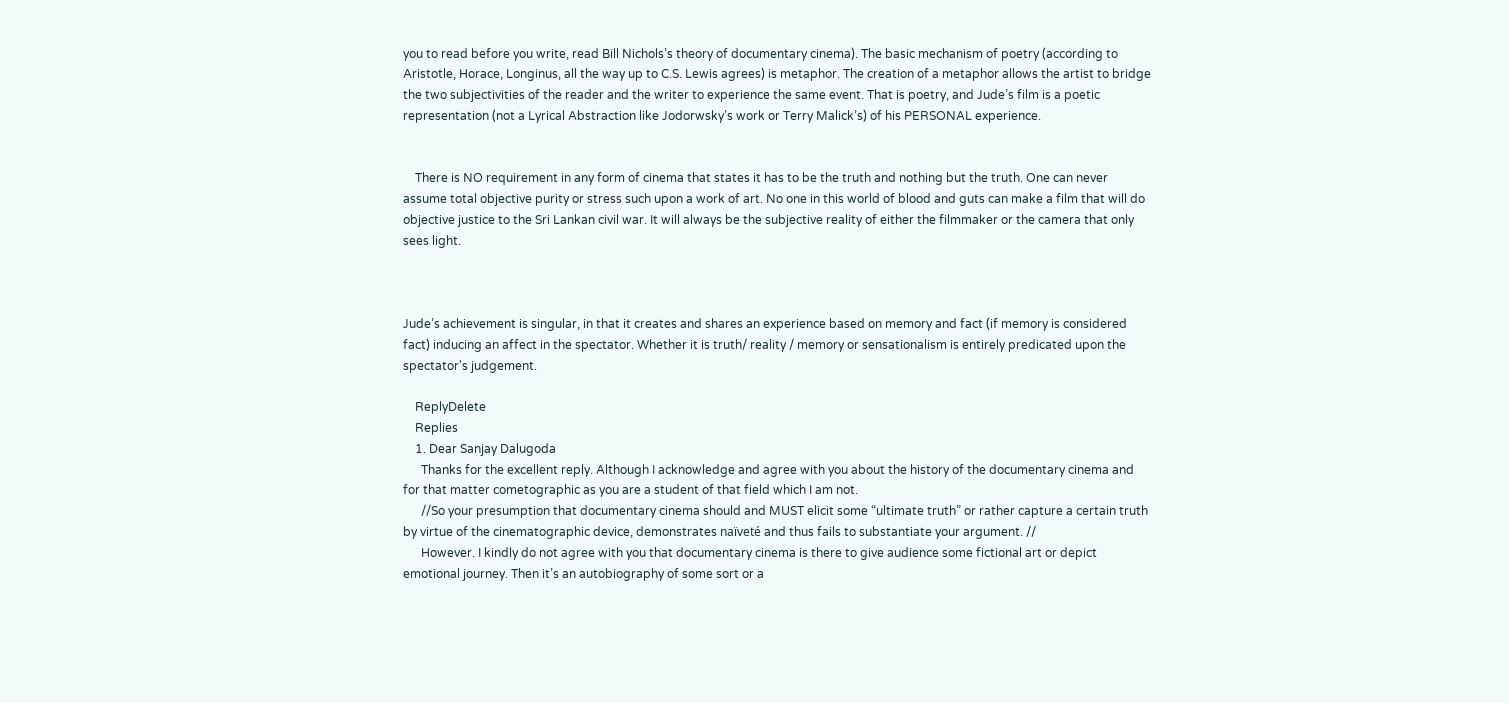you to read before you write, read Bill Nichols’s theory of documentary cinema). The basic mechanism of poetry (according to Aristotle, Horace, Longinus, all the way up to C.S. Lewis agrees) is metaphor. The creation of a metaphor allows the artist to bridge the two subjectivities of the reader and the writer to experience the same event. That is poetry, and Jude’s film is a poetic representation (not a Lyrical Abstraction like Jodorwsky’s work or Terry Malick’s) of his PERSONAL experience.


    There is NO requirement in any form of cinema that states it has to be the truth and nothing but the truth. One can never assume total objective purity or stress such upon a work of art. No one in this world of blood and guts can make a film that will do objective justice to the Sri Lankan civil war. It will always be the subjective reality of either the filmmaker or the camera that only sees light.



Jude’s achievement is singular, in that it creates and shares an experience based on memory and fact (if memory is considered fact) inducing an affect in the spectator. Whether it is truth/ reality / memory or sensationalism is entirely predicated upon the spectator's judgement.

    ReplyDelete
    Replies
    1. Dear Sanjay Dalugoda
      Thanks for the excellent reply. Although I acknowledge and agree with you about the history of the documentary cinema and for that matter cometographic as you are a student of that field which I am not.
      //So your presumption that documentary cinema should and MUST elicit some “ultimate truth” or rather capture a certain truth by virtue of the cinematographic device, demonstrates naïveté and thus fails to substantiate your argument. //
      However. I kindly do not agree with you that documentary cinema is there to give audience some fictional art or depict emotional journey. Then it’s an autobiography of some sort or a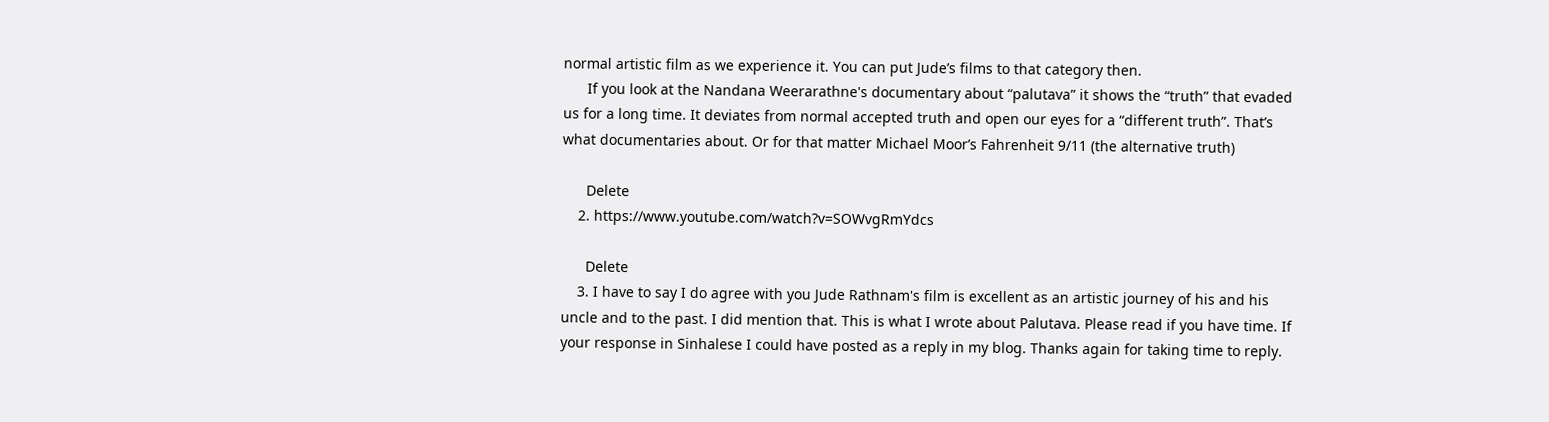normal artistic film as we experience it. You can put Jude’s films to that category then.
      If you look at the Nandana Weerarathne's documentary about “palutava” it shows the “truth” that evaded us for a long time. It deviates from normal accepted truth and open our eyes for a “different truth”. That’s what documentaries about. Or for that matter Michael Moor’s Fahrenheit 9/11 (the alternative truth)

      Delete
    2. https://www.youtube.com/watch?v=SOWvgRmYdcs

      Delete
    3. I have to say I do agree with you Jude Rathnam's film is excellent as an artistic journey of his and his uncle and to the past. I did mention that. This is what I wrote about Palutava. Please read if you have time. If your response in Sinhalese I could have posted as a reply in my blog. Thanks again for taking time to reply.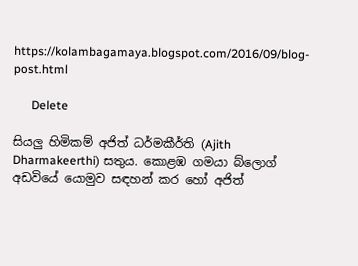https://kolambagamaya.blogspot.com/2016/09/blog-post.html

      Delete

සියලු හිමිකම් අජිත් ධර්මකීර්ති (Ajith Dharmakeerthi) සතුය. කොළඹ ගමයා බ්ලොග් අඩවියේ යොමුව සඳහන් කර හෝ අජිත්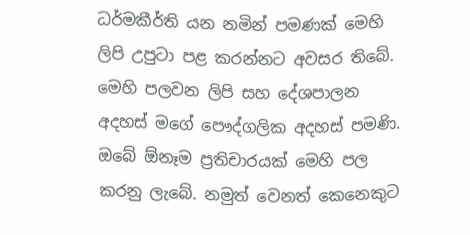ධර්මකීර්ති යන නමින් පමණක් මෙහි ලිපි උපුටා පළ කරන්නට අවසර තිබේ.
මෙහි පලවන ලිපි සහ දේශපාලන අදහස් මගේ පෞද්ගලික අදහස් පමණි.
ඔබේ ඕනෑම ප්‍රතිචාරයක් මෙහි පල කරනු ලැබේ. නමුත් වෙනත් කෙනෙකුට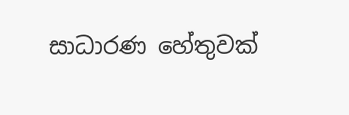සාධාරණ හේතුවක්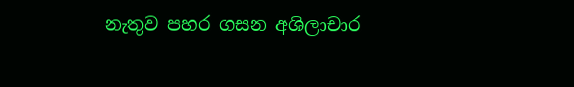නැතුව පහර ගසන අශිලාචාර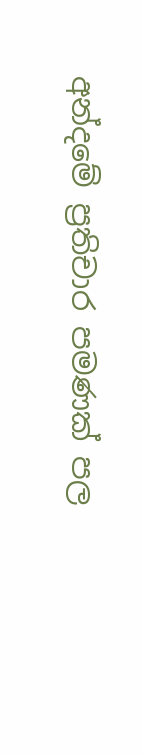අන්දමේ ප්‍රතිචාර පමණක් පල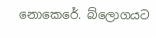නොකෙරේ. බ්ලොගයට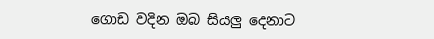ගොඩ වදින ඔබ සියලු දෙනාට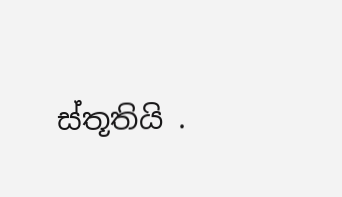ස්තූතියි .